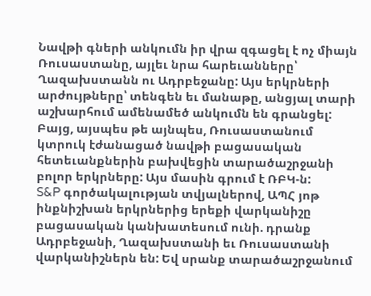Նավթի գների անկումն իր վրա զգացել է ոչ միայն Ռուսաստանը, այլեւ նրա հարեւանները՝ Ղազախստանն ու Ադրբեջանը: Այս երկրների արժույթները՝ տենգեն եւ մանաթը, անցյալ տարի աշխարհում ամենամեծ անկումն են գրանցել: Բայց, այսպես թե այնպես, Ռուսաստանում կտրուկ էժանացած նավթի բացասական հետեւանքներին բախվեցին տարածաշրջանի բոլոր երկրները: Այս մասին գրում է ՌԲԿ-ն:
S&P գործակալության տվյալներով, ԱՊՀ յոթ ինքնիշխան երկրներից երեքի վարկանիշը բացասական կանխատեսում ունի. դրանք Ադրբեջանի, Ղազախստանի եւ Ռուսաստանի վարկանիշներն են: Եվ սրանք տարածաշրջանում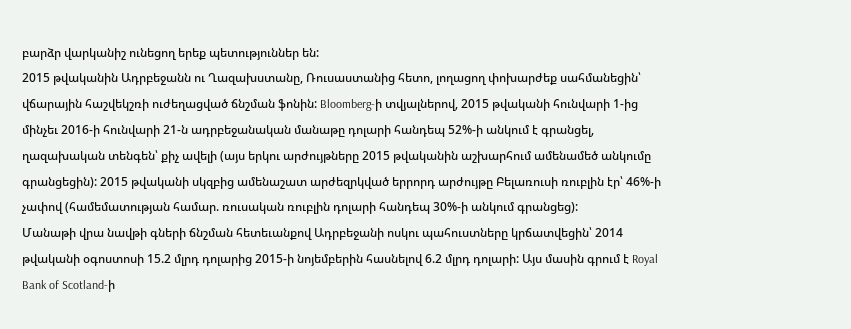բարձր վարկանիշ ունեցող երեք պետություններ են:
2015 թվականին Ադրբեջանն ու Ղազախստանը, Ռուսաստանից հետո, լողացող փոխարժեք սահմանեցին՝ վճարային հաշվեկշռի ուժեղացված ճնշման ֆոնին: Bloomberg-ի տվյալներով, 2015 թվականի հունվարի 1-ից մինչեւ 2016-ի հունվարի 21-ն ադրբեջանական մանաթը դոլարի հանդեպ 52%-ի անկում է գրանցել, ղազախական տենգեն՝ քիչ ավելի (այս երկու արժույթները 2015 թվականին աշխարհում ամենամեծ անկումը գրանցեցին): 2015 թվականի սկզբից ամենաշատ արժեզրկված երրորդ արժույթը Բելառուսի ռուբլին էր՝ 46%-ի չափով (համեմատության համար. ռուսական ռուբլին դոլարի հանդեպ 30%-ի անկում գրանցեց):
Մանաթի վրա նավթի գների ճնշման հետեւանքով Ադրբեջանի ոսկու պահուստները կրճատվեցին՝ 2014 թվականի օգոստոսի 15.2 մլրդ դոլարից 2015-ի նոյեմբերին հասնելով 6.2 մլրդ դոլարի: Այս մասին գրում է Royal Bank of Scotland-ի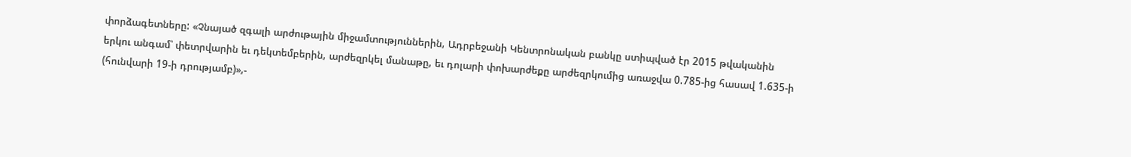փորձագետները: «Չնայած զգալի արժութային միջամտություններին, Ադրբեջանի Կենտրոնական բանկը ստիպված էր 2015 թվականին երկու անգամ՝ փետրվարին եւ դեկտեմբերին, արժեզրկել մանաթը, եւ դոլարի փոխարժեքը արժեզրկումից առաջվա 0.785-ից հասավ 1.635-ի (հունվարի 19-ի դրությամբ)»,-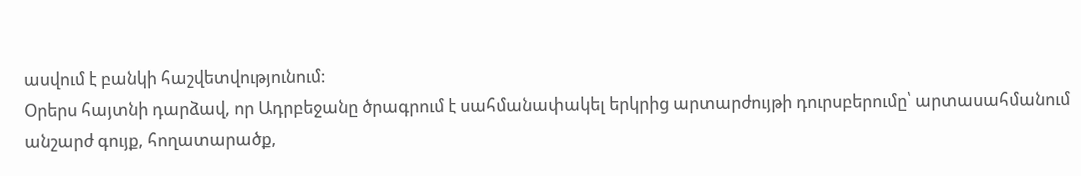ասվում է բանկի հաշվետվությունում:
Օրերս հայտնի դարձավ, որ Ադրբեջանը ծրագրում է սահմանափակել երկրից արտարժույթի դուրսբերումը՝ արտասահմանում անշարժ գույք, հողատարածք,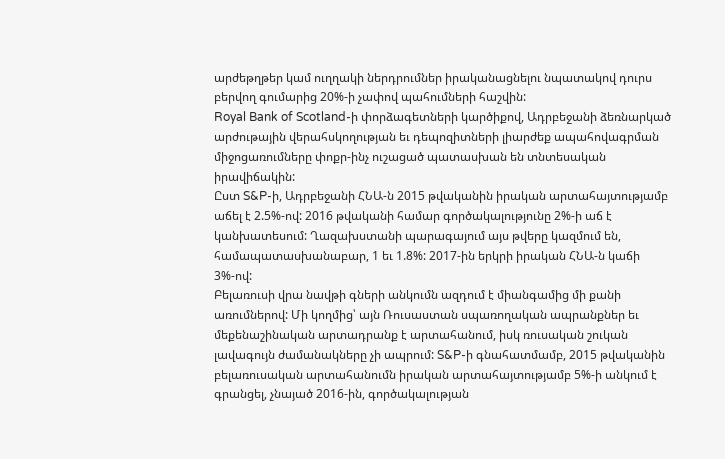արժեթղթեր կամ ուղղակի ներդրումներ իրականացնելու նպատակով դուրս բերվող գումարից 20%-ի չափով պահումների հաշվին:
Royal Bank of Scotland-ի փորձագետների կարծիքով, Ադրբեջանի ձեռնարկած արժութային վերահսկողության եւ դեպոզիտների լիարժեք ապահովագրման միջոցառումները փոքր-ինչ ուշացած պատասխան են տնտեսական իրավիճակին:
Ըստ S&P-ի, Ադրբեջանի ՀՆԱ-ն 2015 թվականին իրական արտահայտությամբ աճել է 2.5%-ով: 2016 թվականի համար գործակալությունը 2%-ի աճ է կանխատեսում: Ղազախստանի պարագայում այս թվերը կազմում են, համապատասխանաբար, 1 եւ 1.8%: 2017-ին երկրի իրական ՀՆԱ-ն կաճի 3%-ով:
Բելառուսի վրա նավթի գների անկումն ազդում է միանգամից մի քանի առումներով: Մի կողմից՝ այն Ռուսաստան սպառողական ապրանքներ եւ մեքենաշինական արտադրանք է արտահանում, իսկ ռուսական շուկան լավագույն ժամանակները չի ապրում: S&P-ի գնահատմամբ, 2015 թվականին բելառուսական արտահանումն իրական արտահայտությամբ 5%-ի անկում է գրանցել, չնայած 2016-ին, գործակալության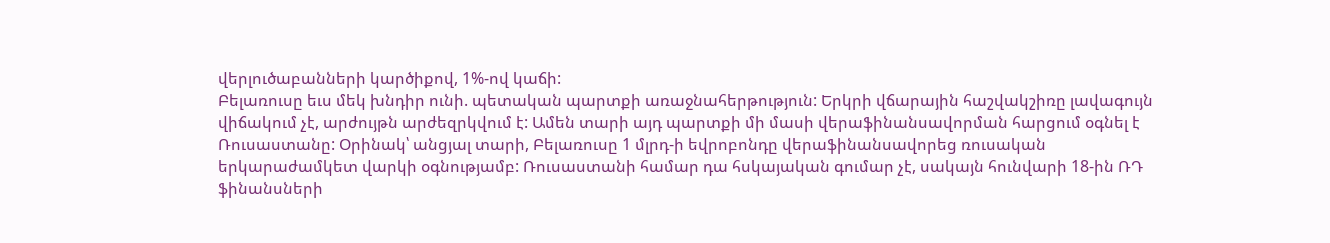վերլուծաբանների կարծիքով, 1%-ով կաճի:
Բելառուսը եւս մեկ խնդիր ունի. պետական պարտքի առաջնահերթություն: Երկրի վճարային հաշվակշիռը լավագույն վիճակում չէ, արժույթն արժեզրկվում է: Ամեն տարի այդ պարտքի մի մասի վերաֆինանսավորման հարցում օգնել է Ռուսաստանը: Օրինակ՝ անցյալ տարի, Բելառուսը 1 մլրդ-ի եվրոբոնդը վերաֆինանսավորեց ռուսական երկարաժամկետ վարկի օգնությամբ: Ռուսաստանի համար դա հսկայական գումար չէ, սակայն հունվարի 18-ին ՌԴ ֆինանսների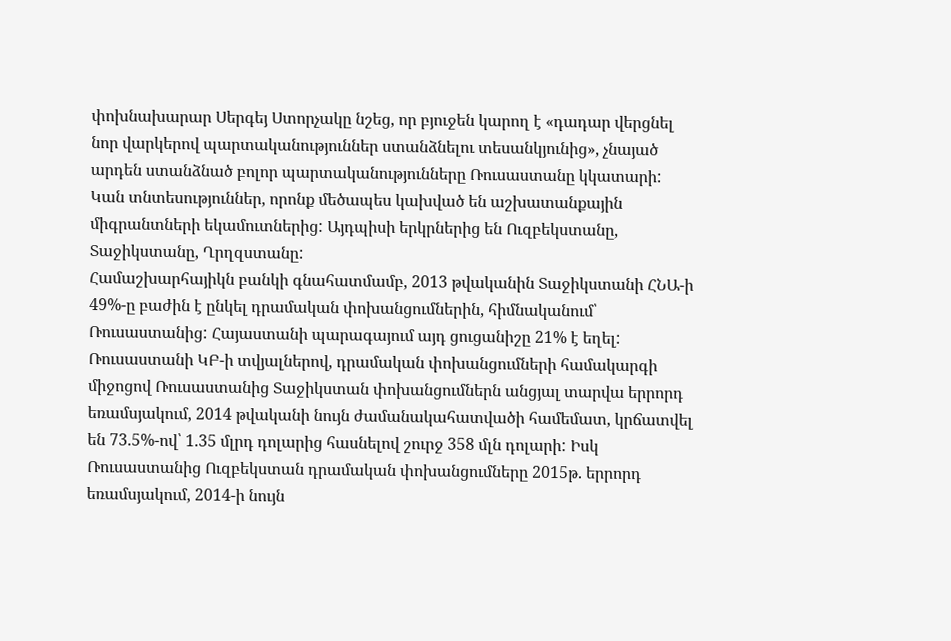փոխնախարար Սերգեյ Ստորչակը նշեց, որ բյուջեն կարող է «դադար վերցնել նոր վարկերով պարտականություններ ստանձնելու տեսանկյունից», չնայած արդեն ստանձնած բոլոր պարտականությունները Ռուսաստանը կկատարի:
Կան տնտեսություններ, որոնք մեծապես կախված են աշխատանքային միգրանտների եկամուտներից: Այդպիսի երկրներից են Ուզբեկստանը, Տաջիկստանը, Ղրղզստանը:
Համաշխարհայիկն բանկի գնահատմամբ, 2013 թվականին Տաջիկստանի ՀՆԱ-ի 49%-ը բաժին է ընկել դրամական փոխանցումներին, հիմնականում՝ Ռուսաստանից: Հայաստանի պարագայում այդ ցուցանիշը 21% է եղել:
Ռուսաստանի ԿԲ-ի տվյալներով, դրամական փոխանցումների համակարգի միջոցով Ռուսաստանից Տաջիկստան փոխանցումներն անցյալ տարվա երրորդ եռամսյակում, 2014 թվականի նույն ժամանակահատվածի համեմատ, կրճատվել են 73.5%-ով՝ 1.35 մլրդ դոլարից հասնելով շուրջ 358 մլն դոլարի: Իսկ Ռուսաստանից Ուզբեկստան դրամական փոխանցումները 2015թ. երրորդ եռամսյակում, 2014-ի նույն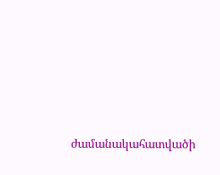ժամանակահատվածի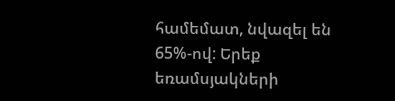համեմատ, նվազել են 65%-ով: Երեք եռամսյակների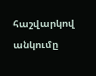հաշվարկով անկումը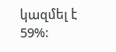կազմել է 59%: